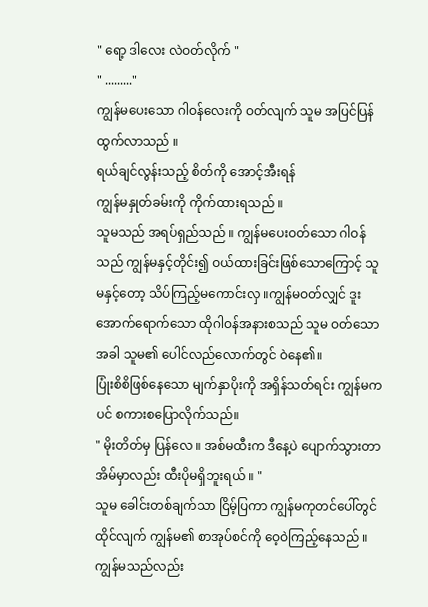" ရော့ ဒါလေး လဲဝတ်လိုက် "
" ........."
ကျွန်မပေးသော ဂါဝန်လေးကို ဝတ်လျက် သူမ အပြင်ပြန်ထွက်လာသည် ။
ရယ်ချင်လွန်းသည့် စိတ်ကို အောင့်အီးရန်
ကျွန်မနှုတ်ခမ်းကို ကိုက်ထားရသည် ။
သူမသည် အရပ်ရှည်သည် ။ ကျွန်မပေးဝတ်သော ဂါဝန်သည် ကျွန်မနှင့်တိုင်း၍ ဝယ်ထားခြင်းဖြစ်သောကြောင့် သူမနှင့်တော့ သိပ်ကြည့်မကောင်းလှ ။ကျွန်မဝတ်လျှင် ဒူးအောက်ရောက်သော ထိုဂါဝန်အနားစသည် သူမ ဝတ်သောအခါ သူမ၏ ပေါင်လည်လောက်တွင် ဝဲနေ၏။
ပြုံးစိစိဖြစ်နေသော မျက်နှာပိုးကို အရှိန်သတ်ရင်း ကျွန်မကပင် စကားစပြောလိုက်သည်။
" မိုးတိတ်မှ ပြန်လေ ။ အစ်မထီးက ဒီနေ့ပဲ ပျောက်သွားတာ အိမ်မှာလည်း ထီးပိုမရှိဘူးရယ် ။ "
သူမ ခေါင်းတစ်ချက်သာ ငြိမ့်ပြကာ ကျွန်မကုတင်ပေါ်တွင် ထိုင်လျက် ကျွန်မ၏ စာအုပ်စင်ကို ဝေ့ဝဲကြည့်နေသည် ။
ကျွန်မသည်လည်း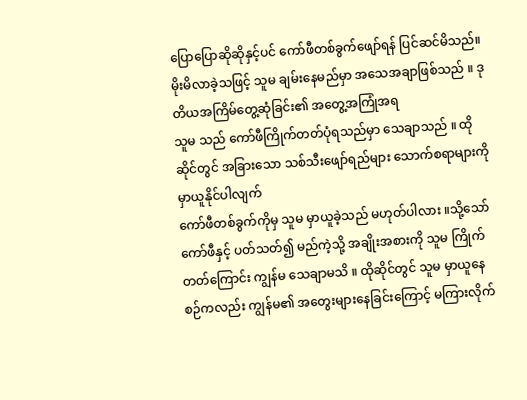ပြောပြောဆိုဆိုနှင့်ပင် ကော်ဖီတစ်ခွက်ဖျော်ရန် ပြင်ဆင်မိသည်။
မိုးမိလာခဲ့သဖြင့် သူမ ချမ်းနေမည်မှာ အသေအချာဖြစ်သည် ။ ဒုတိယအကြိမ်တွေ့ဆုံခြင်း၏ အတွေ့အကြုံအရ
သူမ သည် ကော်ဖီကြိုက်တတ်ပုံရသည်မှာ သေချာသည် ။ ထိုဆိုင်တွင် အခြားသော သစ်သီးဖျော်ရည်များ သောက်စရာများကို မှာယူနိုင်ပါလျက်
ကော်ဖီတစ်ခွက်ကိုမှ သူမ မှာယူခဲ့သည် မဟုတ်ပါလား ။သို့သော် ကော်ဖီနှင့် ပတ်သတ်၍ မည်ကဲ့သို့ အချိုးအစားကို သူမ ကြိုက်တတ်ကြောင်း ကျွန်မ သေချာမသိ ။ ထိုဆိုင်တွင် သူမ မှာယူနေစဉ်ကလည်း ကျွန်မ၏ အတွေးများနေခြင်းကြောင့် မကြားလိုက်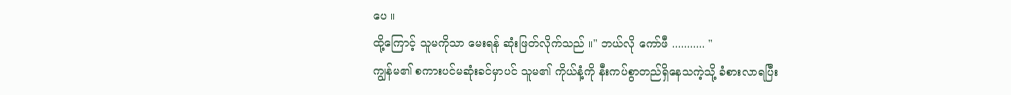ပေ ။
ထို့ကြောင့် သူမကိုသာ မေးရန် ဆုံးဖြတ်လိုက်သည် ။" ဘယ်လို ကော်ဖီ ........... "
ကျွန်မ၏ စကားပင်မဆုံးခင်မှာပင် သူမ၏ ကိုယ်နံ့ကို နီးကပ်စွာတည်ရှိနေသကဲ့သို့ ခံစားလာရပြီး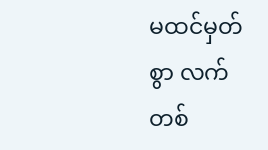မထင်မှတ်စွာ လက်တစ်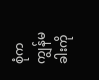စုံက ကျွန်မခါးကို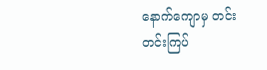နောက်ကျောမှ တင်းတင်းကြပ်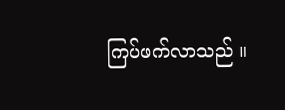ကြပ်ဖက်လာသည် ။